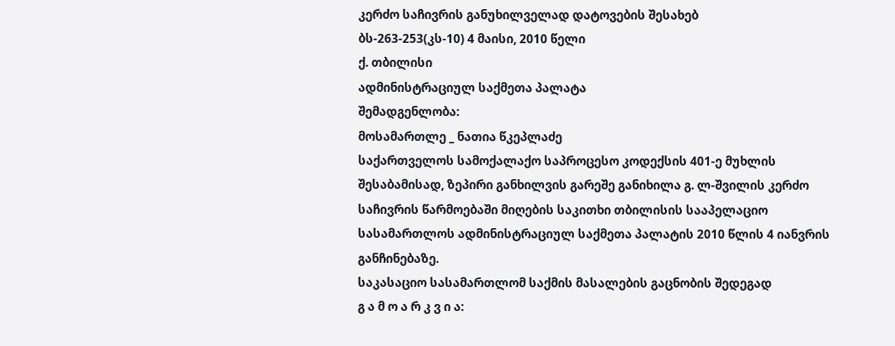კერძო საჩივრის განუხილველად დატოვების შესახებ
ბს-263-253(კს-10) 4 მაისი, 2010 წელი
ქ. თბილისი
ადმინისტრაციულ საქმეთა პალატა
შემადგენლობა:
მოსამართლე _ ნათია წკეპლაძე
საქართველოს სამოქალაქო საპროცესო კოდექსის 401-ე მუხლის შესაბამისად, ზეპირი განხილვის გარეშე განიხილა გ. ლ-შვილის კერძო საჩივრის წარმოებაში მიღების საკითხი თბილისის სააპელაციო სასამართლოს ადმინისტრაციულ საქმეთა პალატის 2010 წლის 4 იანვრის განჩინებაზე.
საკასაციო სასამართლომ საქმის მასალების გაცნობის შედეგად
გ ა მ ო ა რ კ ვ ი ა: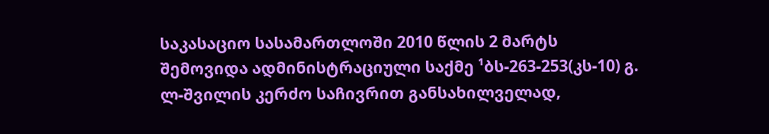საკასაციო სასამართლოში 2010 წლის 2 მარტს შემოვიდა ადმინისტრაციული საქმე ¹ბს-263-253(კს-10) გ. ლ-შვილის კერძო საჩივრით განსახილველად,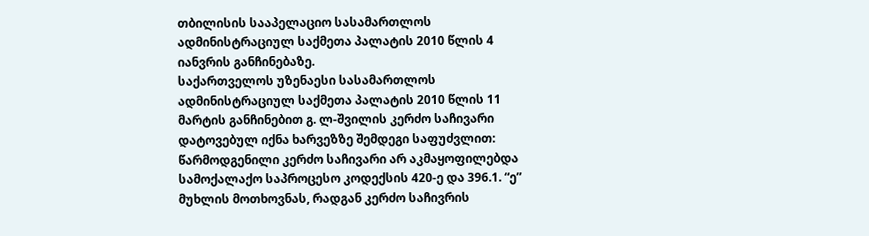თბილისის სააპელაციო სასამართლოს ადმინისტრაციულ საქმეთა პალატის 2010 წლის 4 იანვრის განჩინებაზე.
საქართველოს უზენაესი სასამართლოს ადმინისტრაციულ საქმეთა პალატის 2010 წლის 11 მარტის განჩინებით გ. ლ-შვილის კერძო საჩივარი დატოვებულ იქნა ხარვეზზე შემდეგი საფუძვლით: წარმოდგენილი კერძო საჩივარი არ აკმაყოფილებდა სამოქალაქო საპროცესო კოდექსის 420-ე და 396.1. “ე” მუხლის მოთხოვნას, რადგან კერძო საჩივრის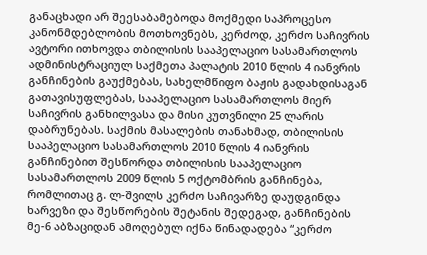განაცხადი არ შეესაბამებოდა მოქმედი საპროცესო კანონმდებლობის მოთხოვნებს, კერძოდ, კერძო საჩივრის ავტორი ითხოვდა თბილისის სააპელაციო სასამართლოს ადმინისტრაციულ საქმეთა პალატის 2010 წლის 4 იანვრის განჩინების გაუქმებას, სახელმწიფო ბაჟის გადახდისაგან გათავისუფლებას, სააპელაციო სასამართლოს მიერ საჩივრის განხილვასა და მისი კუთვნილი 25 ლარის დაბრუნებას. საქმის მასალების თანახმად, თბილისის სააპელაციო სასამართლოს 2010 წლის 4 იანვრის განჩინებით შესწორდა თბილისის სააპელაციო სასამართლოს 2009 წლის 5 ოქტომბრის განჩინება, რომლითაც გ. ლ-შვილს კერძო საჩივარზე დაუდგინდა ხარვეზი და შესწორების შეტანის შედეგად, განჩინების მე-6 აბზაციდან ამოღებულ იქნა წინადადება “კერძო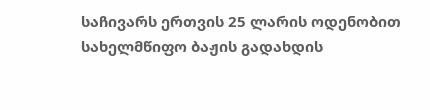საჩივარს ერთვის 25 ლარის ოდენობით სახელმწიფო ბაჟის გადახდის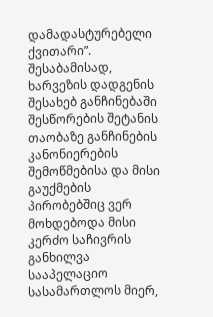დამადასტურებელი ქვითარი”. შესაბამისად, ხარვეზის დადგენის შესახებ განჩინებაში შესწორების შეტანის თაობაზე განჩინების კანონიერების შემოწმებისა და მისი გაუქმების პირობებშიც ვერ მოხდებოდა მისი კერძო საჩივრის განხილვა სააპელაციო სასამართლოს მიერ,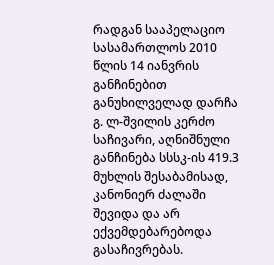რადგან სააპელაციო სასამართლოს 2010 წლის 14 იანვრის განჩინებით განუხილველად დარჩა გ. ლ-შვილის კერძო საჩივარი, აღნიშნული განჩინება სსსკ-ის 419.3 მუხლის შესაბამისად, კანონიერ ძალაში შევიდა და არ ექვემდებარებოდა გასაჩივრებას.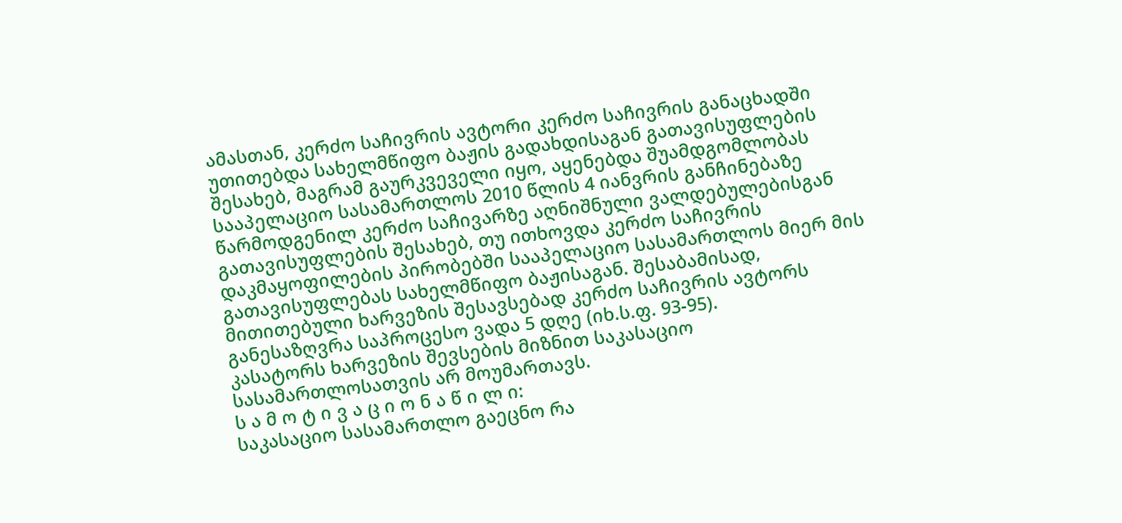ამასთან, კერძო საჩივრის ავტორი კერძო საჩივრის განაცხადში უთითებდა სახელმწიფო ბაჟის გადახდისაგან გათავისუფლების შესახებ, მაგრამ გაურკვეველი იყო, აყენებდა შუამდგომლობას სააპელაციო სასამართლოს 2010 წლის 4 იანვრის განჩინებაზე წარმოდგენილ კერძო საჩივარზე აღნიშნული ვალდებულებისგან გათავისუფლების შესახებ, თუ ითხოვდა კერძო საჩივრის დაკმაყოფილების პირობებში სააპელაციო სასამართლოს მიერ მის გათავისუფლებას სახელმწიფო ბაჟისაგან. შესაბამისად, მითითებული ხარვეზის შესავსებად კერძო საჩივრის ავტორს განესაზღვრა საპროცესო ვადა 5 დღე (იხ.ს.ფ. 93-95).
კასატორს ხარვეზის შევსების მიზნით საკასაციო სასამართლოსათვის არ მოუმართავს.
ს ა მ ო ტ ი ვ ა ც ი ო ნ ა წ ი ლ ი:
საკასაციო სასამართლო გაეცნო რა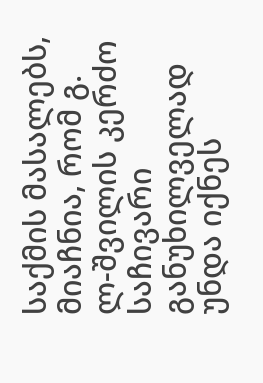საქმის მასალებს, მიაჩნია, რომ გ. ლ-შვილის კერძო საჩივარი განუხილველად უნდა იქნეს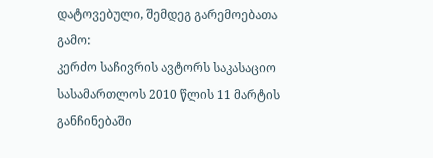დატოვებული, შემდეგ გარემოებათა გამო:
კერძო საჩივრის ავტორს საკასაციო სასამართლოს 2010 წლის 11 მარტის განჩინებაში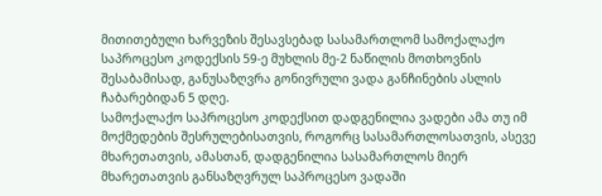მითითებული ხარვეზის შესავსებად სასამართლომ სამოქალაქო საპროცესო კოდექსის 59-ე მუხლის მე-2 ნაწილის მოთხოვნის შესაბამისად, განუსაზღვრა გონივრული ვადა განჩინების ასლის ჩაბარებიდან 5 დღე.
სამოქალაქო საპროცესო კოდექსით დადგენილია ვადები ამა თუ იმ მოქმედების შესრულებისათვის, როგორც სასამართლოსათვის, ასევე მხარეთათვის, ამასთან, დადგენილია სასამართლოს მიერ მხარეთათვის განსაზღვრულ საპროცესო ვადაში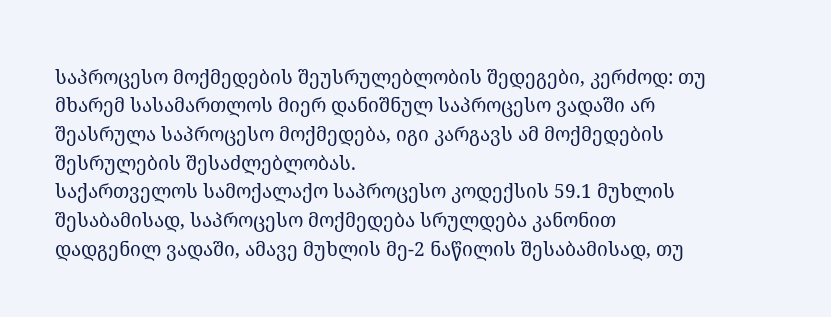საპროცესო მოქმედების შეუსრულებლობის შედეგები, კერძოდ: თუ მხარემ სასამართლოს მიერ დანიშნულ საპროცესო ვადაში არ შეასრულა საპროცესო მოქმედება, იგი კარგავს ამ მოქმედების შესრულების შესაძლებლობას.
საქართველოს სამოქალაქო საპროცესო კოდექსის 59.1 მუხლის შესაბამისად, საპროცესო მოქმედება სრულდება კანონით დადგენილ ვადაში, ამავე მუხლის მე-2 ნაწილის შესაბამისად, თუ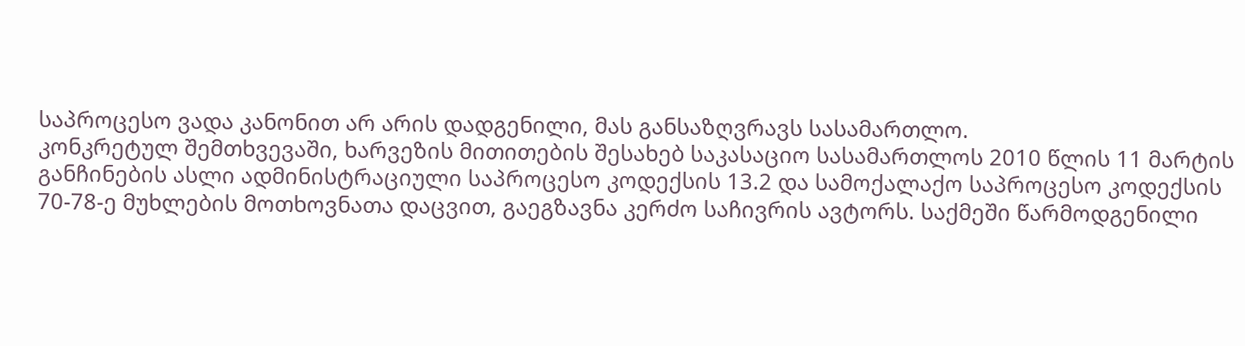საპროცესო ვადა კანონით არ არის დადგენილი, მას განსაზღვრავს სასამართლო.
კონკრეტულ შემთხვევაში, ხარვეზის მითითების შესახებ საკასაციო სასამართლოს 2010 წლის 11 მარტის განჩინების ასლი ადმინისტრაციული საპროცესო კოდექსის 13.2 და სამოქალაქო საპროცესო კოდექსის 70-78-ე მუხლების მოთხოვნათა დაცვით, გაეგზავნა კერძო საჩივრის ავტორს. საქმეში წარმოდგენილი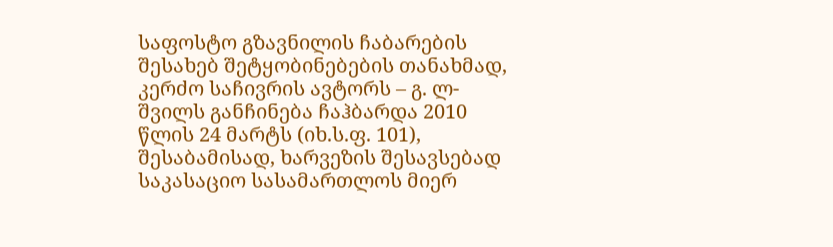საფოსტო გზავნილის ჩაბარების შესახებ შეტყობინებების თანახმად, კერძო საჩივრის ავტორს – გ. ლ-შვილს განჩინება ჩაჰბარდა 2010 წლის 24 მარტს (იხ.ს.ფ. 101), შესაბამისად, ხარვეზის შესავსებად საკასაციო სასამართლოს მიერ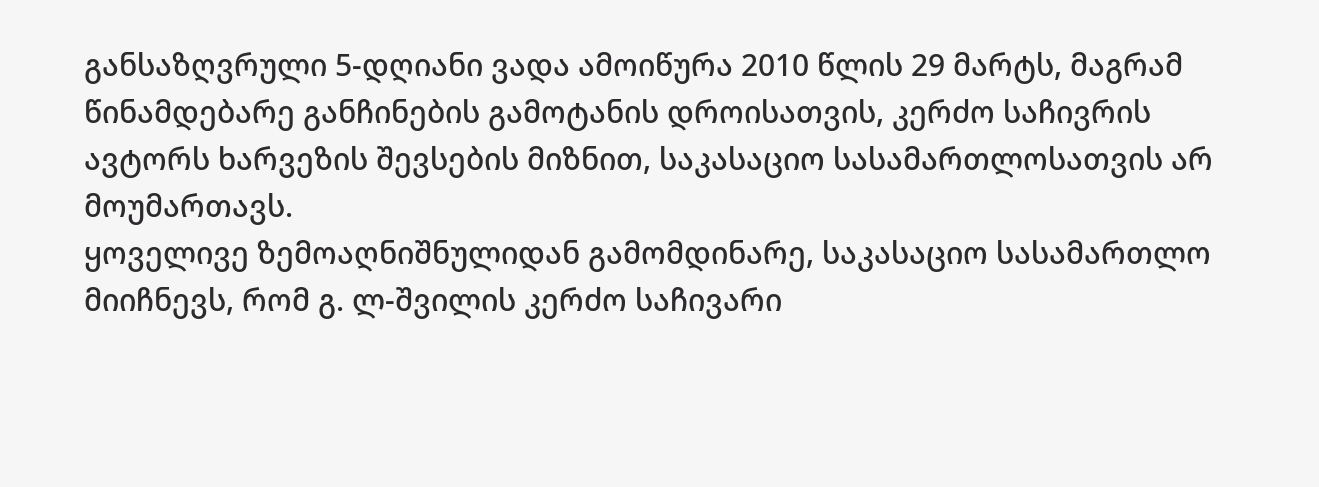განსაზღვრული 5-დღიანი ვადა ამოიწურა 2010 წლის 29 მარტს, მაგრამ წინამდებარე განჩინების გამოტანის დროისათვის, კერძო საჩივრის ავტორს ხარვეზის შევსების მიზნით, საკასაციო სასამართლოსათვის არ მოუმართავს.
ყოველივე ზემოაღნიშნულიდან გამომდინარე, საკასაციო სასამართლო მიიჩნევს, რომ გ. ლ-შვილის კერძო საჩივარი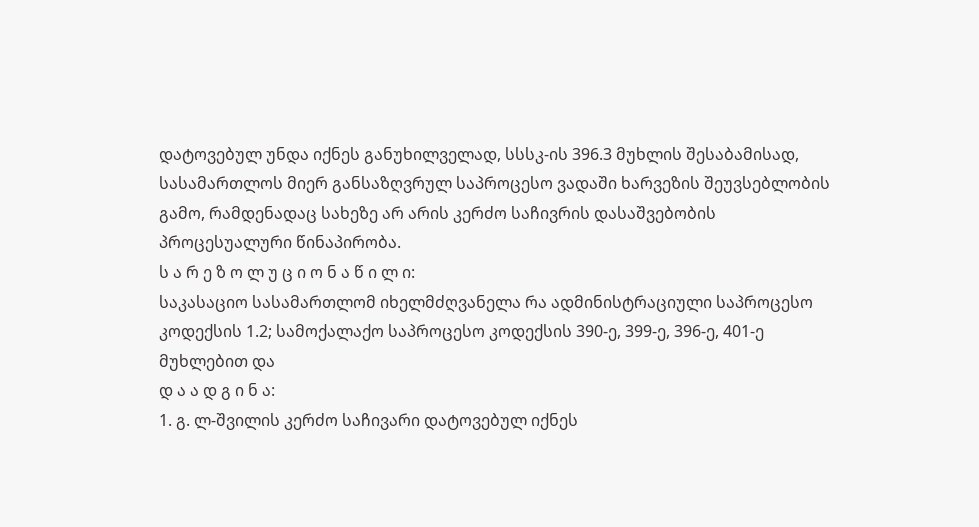დატოვებულ უნდა იქნეს განუხილველად, სსსკ-ის 396.3 მუხლის შესაბამისად, სასამართლოს მიერ განსაზღვრულ საპროცესო ვადაში ხარვეზის შეუვსებლობის გამო, რამდენადაც სახეზე არ არის კერძო საჩივრის დასაშვებობის პროცესუალური წინაპირობა.
ს ა რ ე ზ ო ლ უ ც ი ო ნ ა წ ი ლ ი:
საკასაციო სასამართლომ იხელმძღვანელა რა ადმინისტრაციული საპროცესო კოდექსის 1.2; სამოქალაქო საპროცესო კოდექსის 390-ე, 399-ე, 396-ე, 401-ე მუხლებით და
დ ა ა დ გ ი ნ ა:
1. გ. ლ-შვილის კერძო საჩივარი დატოვებულ იქნეს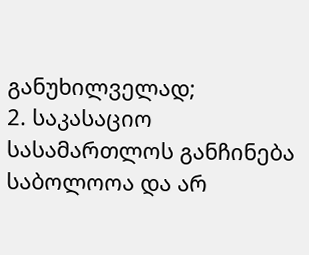განუხილველად;
2. საკასაციო სასამართლოს განჩინება საბოლოოა და არ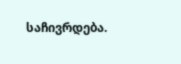საჩივრდება.